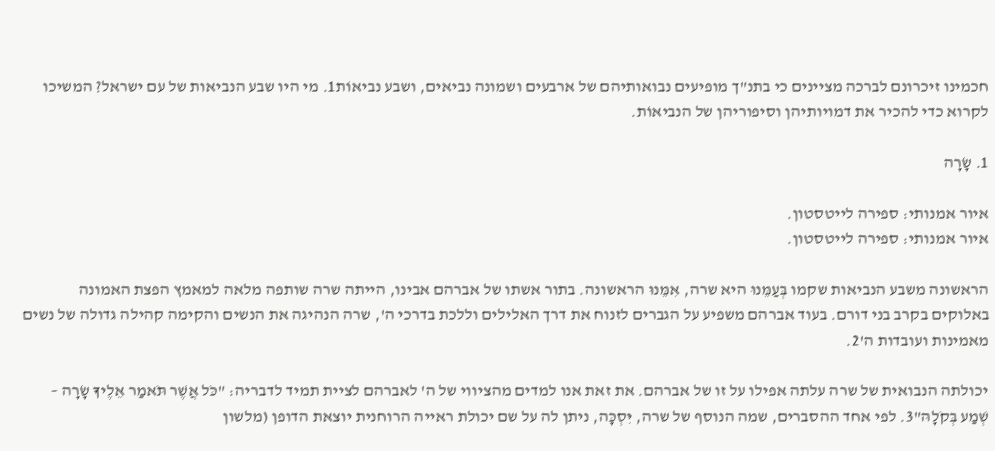חכמינו זיכרונם לברכה מציינים כי בתנ"ך מופיעים נבואותיהם של ארבעים ושמונה נביאים, ושבע נביאוֹת1. מי היו שבע הנביאות של עם ישראל? המשיכו לקרוא כדי להכיר את דמויותיהן וסיפוריהן של הנביאוֹת.

1. שָׂרָה

איור אמנותי: ספירה לייטסטון.
איור אמנותי: ספירה לייטסטון.

הראשונה משבע הנביאות שקמו בְּעַמֵּנוּ היא שרה, אִמֵּנוּ הראשונה. בתור אשתו של אברהם אבינו, הייתה שרה שותפה מלאה למאמץ הפצת האמונה באלוקים בקרב בני דורם. בעוד אברהם משפיע על הגברים לזנוח את דרך האלילים וללכת בדרכי ה', שרה הנהיגה את הנשים והקימה קהילה גדולה של נשים מאמינות ועובדות ה'2.

יכולתה הנבואית של שרה עלתה אפילו על זו של אברהם. את זאת אנו למדים מהציווי של ה' לאברהם לציית תמיד לדבריה: "כֹּל אֲשֶׁר תֹּאמַר אֵלֶיךָ שָׂרָה – שְׁמַע בְּקֹלָהּ"3. לפי אחד ההסברים, שמה הנוסף של שרה, יִּסְכָּה, ניתן לה על שם יכולת ראייה הרוחנית יוצאת הדופן (מלשון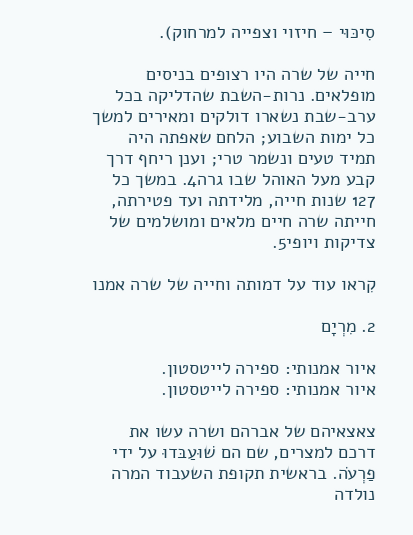סִיכּוּי – חיזוי וצפייה למרחוק).

חייה של שרה היו רצופים בניסים מופלאים. נרות-השבת שהדליקה בכל ערב-שבת נשארו דולקים ומאירים למשך כל ימות השבוע; הלחם שאפתה היה תמיד טעים ונשמר טרי; וענן ריחף דרך קבע מעל האוהל שבו גרה4. במשך כל 127 שנות חייה, מלידתה ועד פטירתה, חייתה שרה חיים מלאים ומושלמים של צדיקות ויופי5.

קִראו עוד על דמותה וחייה של שרה אמנו

2. מִרְיָם

איור אמנותי: ספירה לייטסטון.
איור אמנותי: ספירה לייטסטון.

צאצאיהם של אברהם ושרה עשו את דרכם למצרים, שם הם שׁוּעַבּדוּ על ידי פַרְעֹה. בראשית תקופת השעבוד המרה נולדה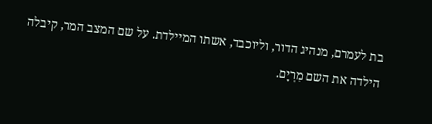בת לעמרם, מנהיג הדור, וליוכבד, אשתו המיילדת. על שם המצב המר, קיבלה הילדה את השם מִרְיָם.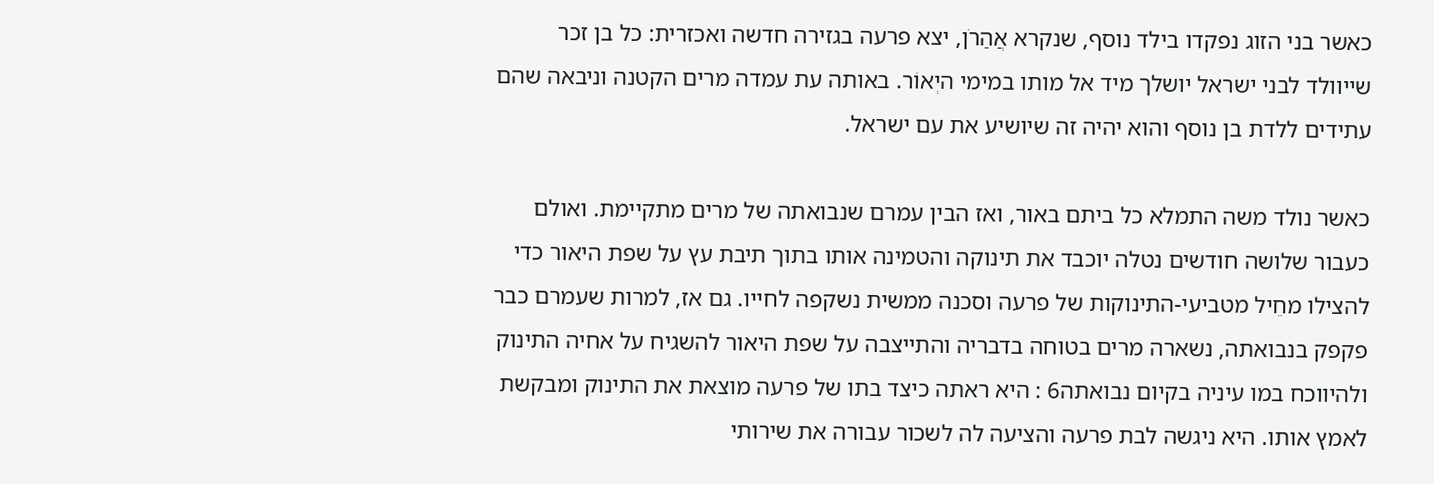כאשר בני הזוג נפקדו בילד נוסף, שנקרא אֲהַרֹן, יצא פרעה בגזירה חדשה ואכזרית: כל בן זכר שייוולד לבני ישראל יושלך מיד אל מותו במימי היְאוֹר. באותה עת עמדה מרים הקטנה וניבאה שהם עתידים ללדת בן נוסף והוא יהיה זה שיושיע את עם ישראל.

כאשר נולד משה התמלא כל ביתם באור, ואז הבין עמרם שנבואתה של מרים מתקיימת. ואולם כעבור שלושה חודשים נטלה יוכבד את תינוקה והטמינה אותו בתוך תיבת עץ על שפת היאור כדי להצילו מחֵיל מטביעי-התינוקות של פרעה וסכנה ממשית נשקפה לחייו. גם אז, למרות שעמרם כבר פקפק בנבואתה, נשארה מרים בטוחה בדבריה והתייצבה על שפת היאור להשגיח על אחיה התינוק ולהיווכח במו עיניה בקיום נבואתה6 : היא ראתה כיצד בתו של פרעה מוצאת את התינוק ומבקשת לאמץ אותו. היא ניגשה לבת פרעה והציעה לה לשכור עבורה את שירותי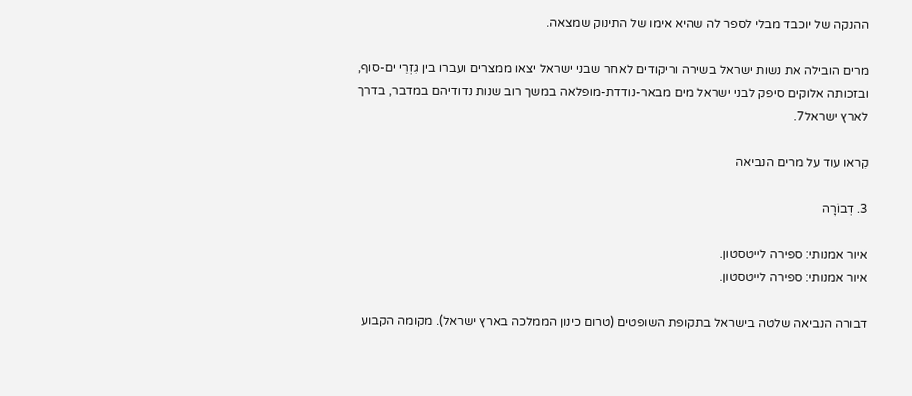ההנקה של יוכבד מבלי לספר לה שהיא אימו של התינוק שמצאה.

מרים הובילה את נשות ישראל בשירה וריקודים לאחר שבני ישראל יצאו ממצרים ועברו בין גִזְרֵי ים-סוף, ובזכותה אלוקים סיפק לבני ישראל מים מבאר-נודדת-מופלאה במשך רוב שנות נדודיהם במדבר, בדרך לארץ ישראל7.

קִראו עוד על מרים הנביאה

3. דְבוֹרָה

איור אמנותי: ספירה לייטסטון.
איור אמנותי: ספירה לייטסטון.

דבורה הנביאה שלטה בישראל בתקופת השופטים (טרום כינון הממלכה בארץ ישראל). מקומה הקבוע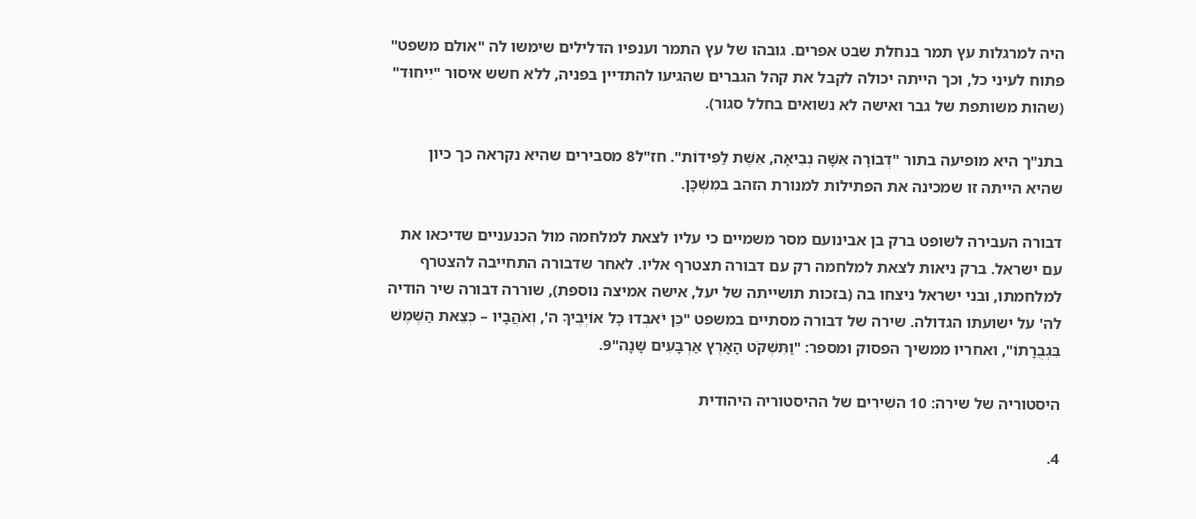היה למרגלות עץ תמר בנחלת שבט אפרים. גובהו של עץ התמר וענפיו הדלילים שימשו לה "אולם משפט" פתוח לעיני כל, וכך הייתה יכולה לקבל את קהל הגברים שהגיעו להתדיין בפניה, ללא חשש איסור "יִיחוּד" (שהות משותפת של גבר ואישה לא נשואים בחלל סגור).

בתנ"ך היא מופיעה בתור "דְבוֹרָה אִשָּׁה נְבִיאָה, אֵשֶׁת לַפִּידוֹת". חז"ל8 מסבירים שהיא נקראה כך כיון שהיא הייתה זו שמכינה את הפתילות למנורת הזהב במִשְׁכָּן.

דבורה העבירה לשופט ברק בן אבינועם מסר משמיים כי עליו לצאת למלחמה מול הכנעניים שדיכאו את עם ישראל. ברק ניאות לצאת למלחמה רק עם דבורה תצטרף אליו. לאחר שדבורה התחייבה להצטרף למלחמתו, ובני ישראל ניצחו בה (בזכות תושייתה של יעל, אישה אמיצה נוספת), שוררה דבורה שיר הודיה לה' על ישועתו הגדולה. שירה של דבורה מסתיים במשפט "כֵּן יֹאבְדוּ כׇל אוֹיְבֶיךָ ה', וְאֹהֲבָיו – כְּצֵאת הַשֶּׁמֶשׁ בִּגְבֻרָתוֹ", ואחריו ממשיך הפסוק ומספר: "וַתִּשְׁקֹט הָאָרֶץ אַרְבָּעִים שָׁנָה"9.

היסטוריה של שירה: 10 השִׁירִים של ההיסטוריה היהודית

4.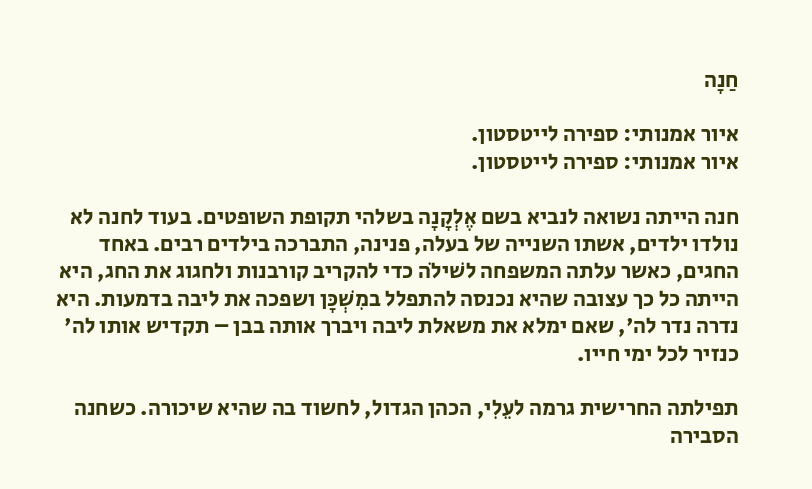חַנָה

איור אמנותי: ספירה לייטסטון.
איור אמנותי: ספירה לייטסטון.

חנה הייתה נשואה לנביא בשם אֶלְקָנָה בשלהי תקופת השופטים. בעוד לחנה לא נולדו ילדים, אשתו השנייה של בעלה, פנינה, התברכה בילדים רבים. באחד החגים, כאשר עלתה המשפחה לשׁילֹה כדי להקריב קורבנות ולחגוג את החג, היא הייתה כל כך עצובה שהיא נכנסה להתפלל במִשְׁכָּן ושפכה את ליבה בדמעות. היא נדרה נדר לה', שאם ימלא את משאלת ליבה ויברך אותה בבן – תקדיש אותו לה' כנזיר לכל ימי חייו.

תפילתה החרישית גרמה לעֵלִי, הכהן הגדול, לחשוד בה שהיא שיכורה. כשחנה הסבירה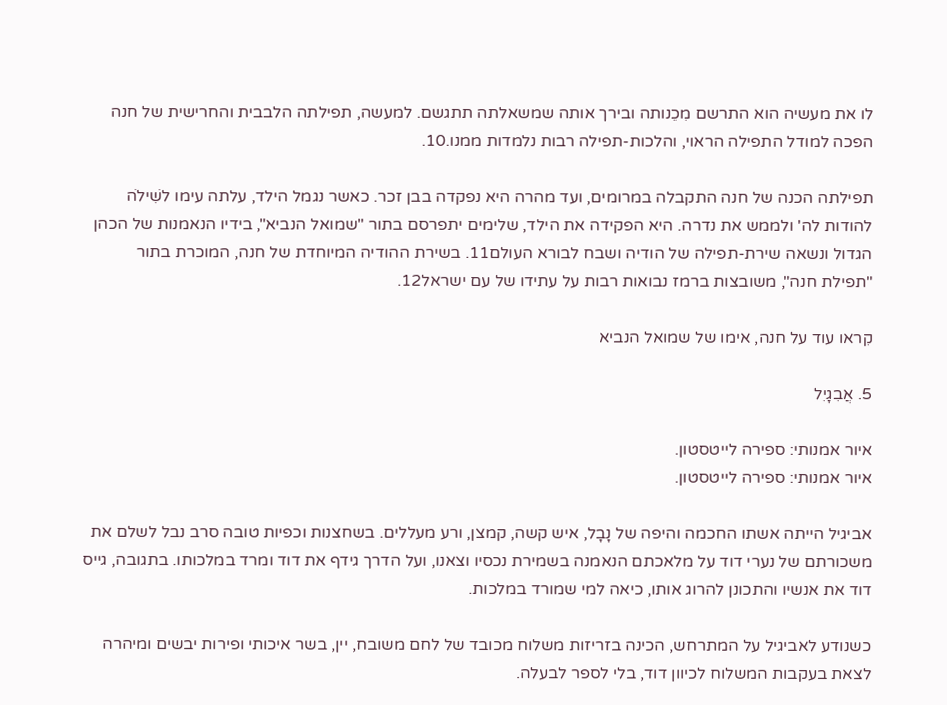לו את מעשיה הוא התרשם מִכֵנותה ובירך אותה שמשאלתה תתגשם. למעשה, תפילתה הלבבית והחרישית של חנה הפכה למודל התפילה הראוי, והלכות-תפילה רבות נלמדות ממנו.10.

תפילתה הכנה של חנה התקבלה במרומים, ועד מהרה היא נפקדה בבן זכר. כאשר נגמל הילד, עלתה עימו לשִׁילֹה להודות לה' ולממש את נדרה. היא הפקידה את הילד, שלימים יתפרסם בתור "שמואל הנביא", בידיו הנאמנות של הכהן הגדול ונשאה שירת-תפילה של הודיה ושבח לבורא העולם11. בשירת ההודיה המיוחדת של חנה, המוכרת בתור "תפילת חנה", משובצות ברמז נבואות רבות על עתידו של עם ישראל12.

קִראו עוד על חנה, אימו של שמואל הנביא

5. אֲבִגָיִל

איור אמנותי: ספירה לייטסטון.
איור אמנותי: ספירה לייטסטון.

אביגיל הייתה אשתו החכמה והיפה של נָבָל, איש קשה, קמצן, ורע מעללים. בשחצנות וכפיות טובה סרב נבל לשלם את משכורתם של נערי דוד על מלאכתם הנאמנה בשמירת נכסיו וצאנו, ועל הדרך גידף את דוד ומרד במלכותו. בתגובה, גייס דוד את אנשיו והתכונן להרוג אותו, כיאה למי שמורד במלכות.

כשנודע לאביגיל על המתרחש, הכינה בזריזות משלוח מכובד של לחם משובח, יין, בשר איכותי ופירות יבשים ומיהרה לצאת בעקבות המשלוח לכיוון דוד, בלי לספר לבעלה.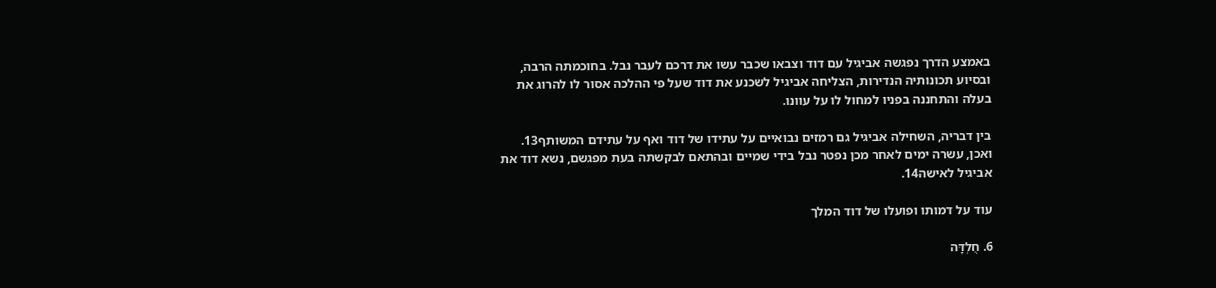באמצע הדרך נפגשה אביגיל עם דוד וצבאו שכבר עשו את דרכם לעבר נבל. בחוכמתה הרבה, ובסיוע תכונותיה הנדירות, הצליחה אביגיל לשכנע את דוד שעל פי ההלכה אסור לו להרוג את בעלה והתחננה בפניו למחול לו על עוונו.

בין דבריה, השחילה אביגיל גם רמזים נבואיים על עתידו של דוד ואף על עתידם המשותף13. ואכן, עשרה ימים לאחר מכן נפטר נבל בידי שמיים ובהתאם לבקשתה בעת מפגשם, נשא דוד את אביגיל לאישה14.

עוד על דמותו ופועלו של דוד המלך

6. חֻלְדָּה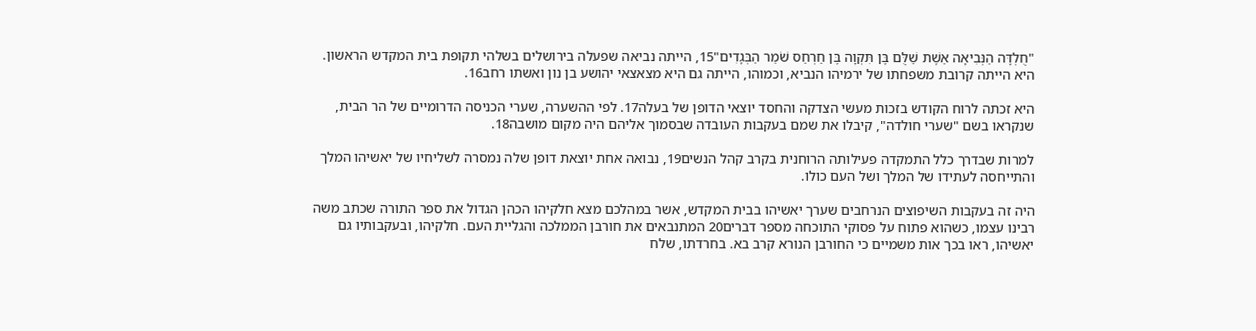"חֻלְדָּה הַנְּבִיאָה אֵשֶׁת שַׁלֻּם בֶּן תִּקְוָה בֶּן חַרְחַס שֹׁמֵר הַבְּגָדִים"15, הייתה נביאה שפעלה בירושלים בשלהי תקופת בית המקדש הראשון. היא הייתה קרובת משפחתו של ירמיהו הנביא, וכמוהו, הייתה גם היא מצאצאי יהושע בן נון ואשתו רחב16.

היא זכתה לרוח הקודש בזכות מעשי הצדקה והחסד יוצאי הדופן של בעלה17. לפי ההשערה, שערי הכניסה הדרומיים של הר הבית, שנקראו בשם "שערי חולדה", קיבלו את שמם בעקבות העובדה שבסמוך אליהם היה מקום מושבה18.

למרות שבדרך כלל התמקדה פעילותה הרוחנית בקרב קהל הנשים19, נבואה אחת יוצאת דופן שלה נמסרה לשליחיו של יאשיהו המלך והתייחסה לעתידו של המלך ושל העם כולו.

היה זה בעקבות השיפוצים הנרחבים שערך יאשיהו בבית המקדש, אשר במהלכם מצא חלקיהו הכהן הגדול את ספר התורה שכתב משה רבינו עצמו, כשהוא פתוח על פסוקי התוכחה מספר דברים20 המתנבאים את חורבן הממלכה והגליית העם. חלקיהו, ובעקבותיו גם יאשיהו, ראו בכך אות משמיים כי החורבן הנורא קרב בא. בחרדתו, שלח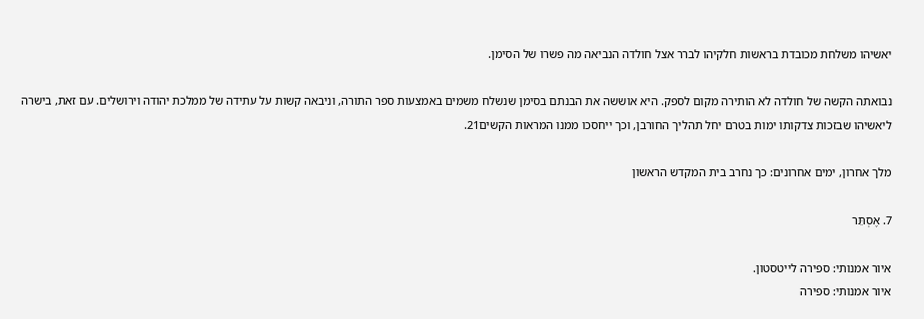יאשיהו משלחת מכובדת בראשות חלקיהו לברר אצל חולדה הנביאה מה פשרו של הסימן.

נבואתה הקשה של חולדה לא הותירה מקום לספק. היא אוששה את הבנתם בסימן שנשלח משמים באמצעות ספר התורה, וניבאה קשות על עתידה של ממלכת יהודה וירושלים. עם זאת, בישרה ליאשיהו שבזכות צדקותו ימות בטרם יחל תהליך החורבן, וכך ייחסכו ממנו המראות הקשים21.

מלך אחרון, ימים אחרונים: כך נחרב בית המקדש הראשון

7. אֶסְתֵּר

איור אמנותי: ספירה לייטסטון.
איור אמנותי: ספירה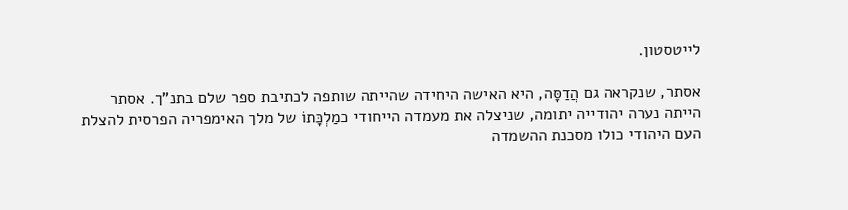לייטסטון.

אסתר, שנקראה גם הֲדַסָּה, היא האישה היחידה שהייתה שותפה לכתיבת ספר שלם בתנ"ך. אסתר הייתה נערה יהודייה יתומה, שניצלה את מעמדה הייחודי כמַלְכָּתוֹ של מלך האימפריה הפרסית להצלת העם היהודי כולו מסכנת ההשמדה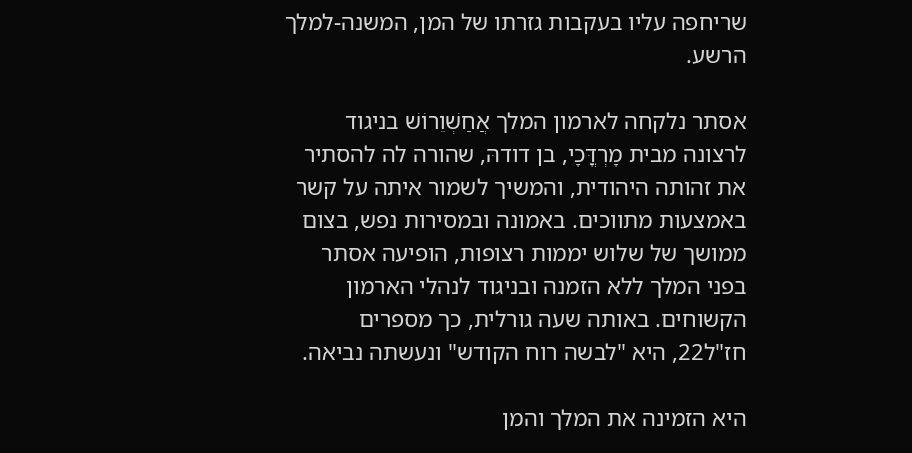שריחפה עליו בעקבות גזרתו של המן, המשנה-למלך הרשע.

אסתר נלקחה לארמון המלך אֲחַשְׁוֵרוֹשׁ בניגוד לרצונה מבית מָרְדֳּכָי, בן דודהּ, שהורה לה להסתיר את זהותה היהודית, והמשיך לשמור איתה על קשר באמצעות מתווכים. באמונה ובמסירות נפש, בצום ממושך של שלוש יממות רצופות, הופיעה אסתר בפני המלך ללא הזמנה ובניגוד לנהלי הארמון הקשוחים. באותה שעה גורלית, כך מספרים חז"ל22, היא "לבשה רוח הקודש" ונעשתה נביאה.

היא הזמינה את המלך והמן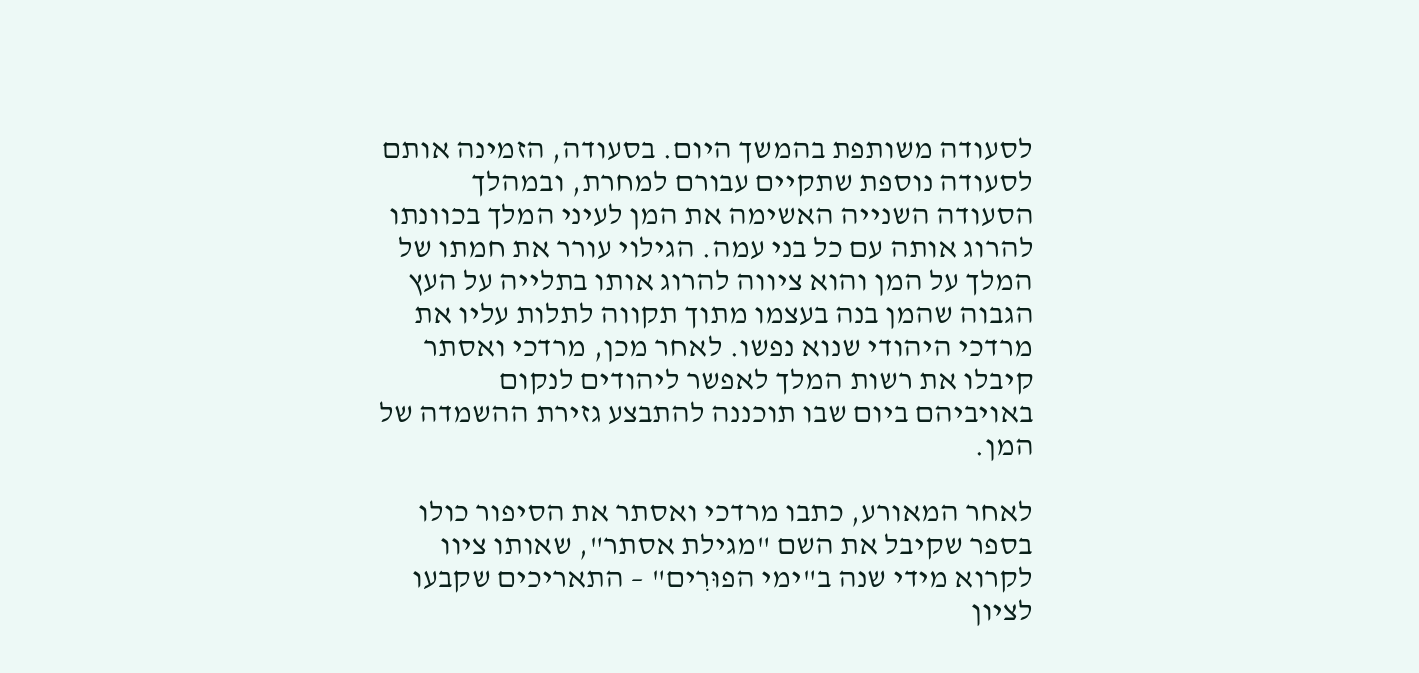לסעודה משותפת בהמשך היום. בסעודה, הזמינה אותם לסעודה נוספת שתקיים עבורם למחרת, ובמהלך הסעודה השנייה האשימה את המן לעיני המלך בכוונתו להרוג אותה עם כל בני עמה. הגילוי עורר את חמתו של המלך על המן והוא ציווה להרוג אותו בתלייה על העץ הגבוה שהמן בנה בעצמו מתוך תקווה לתלות עליו את מרדכי היהודי שנוא נפשו. לאחר מכן, מרדכי ואסתר קיבלו את רשות המלך לאפשר ליהודים לנקום באויביהם ביום שבו תוכננה להתבצע גזירת ההשמדה של המן.

לאחר המאורע, כתבו מרדכי ואסתר את הסיפור כולו בספר שקיבל את השם "מגילת אסתר", שאותו ציוו לקרוא מידי שנה ב"ימי הפוּרִים" – התאריכים שקבעו לציון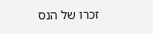זכרו של הנס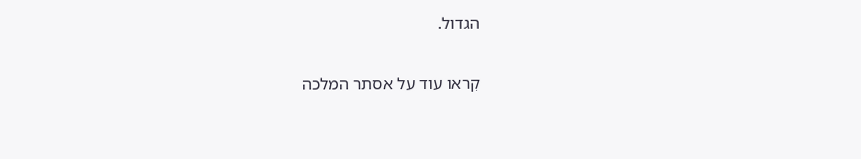הגדול.

קִראו עוד על אסתר המלכה